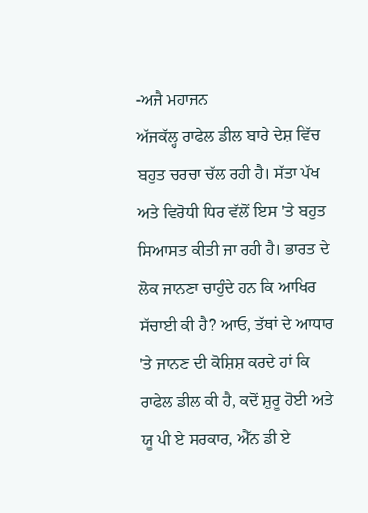-ਅਜੈ ਮਹਾਜਨ
ਅੱਜਕੱਲ੍ਹ ਰਾਫੇਲ ਡੀਲ ਬਾਰੇ ਦੇਸ਼ ਵਿੱਚ ਬਹੁਤ ਚਰਚਾ ਚੱਲ ਰਹੀ ਹੈ। ਸੱਤਾ ਪੱਖ ਅਤੇ ਵਿਰੋਧੀ ਧਿਰ ਵੱਲੋਂ ਇਸ 'ਤੇ ਬਹੁਤ ਸਿਆਸਤ ਕੀਤੀ ਜਾ ਰਹੀ ਹੈ। ਭਾਰਤ ਦੇ ਲੋਕ ਜਾਨਣਾ ਚਾਹੁੰਦੇ ਹਨ ਕਿ ਆਖਿਰ ਸੱਚਾਈ ਕੀ ਹੈ? ਆਓ, ਤੱਥਾਂ ਦੇ ਆਧਾਰ 'ਤੇ ਜਾਨਣ ਦੀ ਕੋਸ਼ਿਸ਼ ਕਰਦੇ ਹਾਂ ਕਿ ਰਾਫੇਲ ਡੀਲ ਕੀ ਹੈ, ਕਦੋਂ ਸ਼ੁਰੂ ਹੋਈ ਅਤੇ ਯੂ ਪੀ ਏ ਸਰਕਾਰ, ਐੱਨ ਡੀ ਏ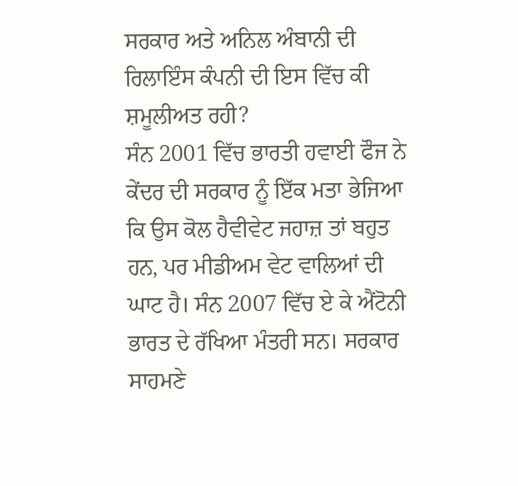ਸਰਕਾਰ ਅਤੇ ਅਨਿਲ ਅੰਬਾਨੀ ਦੀ ਰਿਲਾਇੰਸ ਕੰਪਨੀ ਦੀ ਇਸ ਵਿੱਚ ਕੀ ਸ਼ਮੂਲੀਅਤ ਰਹੀ?
ਸੰਨ 2001 ਵਿੱਚ ਭਾਰਤੀ ਹਵਾਈ ਫੌਜ ਨੇ ਕੇਂਦਰ ਦੀ ਸਰਕਾਰ ਨੂੰ ਇੱਕ ਮਤਾ ਭੇਜਿਆ ਕਿ ਉਸ ਕੋਲ ਹੈਵੀਵੇਟ ਜਹਾਜ਼ ਤਾਂ ਬਹੁਤ ਹਨ, ਪਰ ਮੀਡੀਅਮ ਵੇਟ ਵਾਲਿਆਂ ਦੀ ਘਾਟ ਹੈ। ਸੰਨ 2007 ਵਿੱਚ ਏ ਕੇ ਐਂਟੋਨੀ ਭਾਰਤ ਦੇ ਰੱਖਿਆ ਮੰਤਰੀ ਸਨ। ਸਰਕਾਰ ਸਾਹਮਣੇ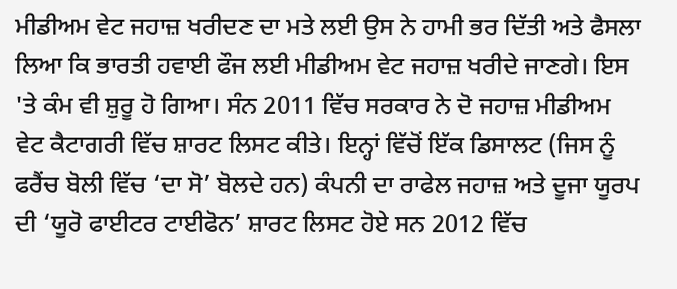ਮੀਡੀਅਮ ਵੇਟ ਜਹਾਜ਼ ਖਰੀਦਣ ਦਾ ਮਤੇ ਲਈ ਉਸ ਨੇ ਹਾਮੀ ਭਰ ਦਿੱਤੀ ਅਤੇ ਫੈਸਲਾ ਲਿਆ ਕਿ ਭਾਰਤੀ ਹਵਾਈ ਫੌਜ ਲਈ ਮੀਡੀਅਮ ਵੇਟ ਜਹਾਜ਼ ਖਰੀਦੇ ਜਾਣਗੇ। ਇਸ 'ਤੇ ਕੰਮ ਵੀ ਸ਼ੁਰੂ ਹੋ ਗਿਆ। ਸੰਨ 2011 ਵਿੱਚ ਸਰਕਾਰ ਨੇ ਦੋ ਜਹਾਜ਼ ਮੀਡੀਅਮ ਵੇਟ ਕੈਟਾਗਰੀ ਵਿੱਚ ਸ਼ਾਰਟ ਲਿਸਟ ਕੀਤੇ। ਇਨ੍ਹਾਂ ਵਿੱਚੋਂ ਇੱਕ ਡਿਸਾਲਟ (ਜਿਸ ਨੂੰ ਫਰੈਂਚ ਬੋਲੀ ਵਿੱਚ ‘ਦਾ ਸੋ’ ਬੋਲਦੇ ਹਨ) ਕੰਪਨੀ ਦਾ ਰਾਫੇਲ ਜਹਾਜ਼ ਅਤੇ ਦੂਜਾ ਯੂਰਪ ਦੀ ‘ਯੂਰੋ ਫਾਈਟਰ ਟਾਈਫੋਨ’ ਸ਼ਾਰਟ ਲਿਸਟ ਹੋਏ ਸਨ 2012 ਵਿੱਚ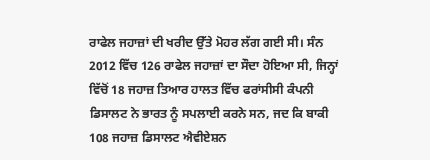ਰਾਫੇਲ ਜਹਾਜ਼ਾਂ ਦੀ ਖਰੀਦ ਉੱਤੇ ਮੋਹਰ ਲੱਗ ਗਈ ਸੀ। ਸੰਨ 2012 ਵਿੱਚ 126 ਰਾਫੇਲ ਜਹਾਜ਼ਾਂ ਦਾ ਸੌਦਾ ਹੋਇਆ ਸੀ, ਜਿਨ੍ਹਾਂ ਵਿੱਚੋਂ 18 ਜਹਾਜ਼ ਤਿਆਰ ਹਾਲਤ ਵਿੱਚ ਫਰਾਂਸੀਸੀ ਕੰਪਨੀ ਡਿਸਾਲਟ ਨੇ ਭਾਰਤ ਨੂੰ ਸਪਲਾਈ ਕਰਨੇ ਸਨ, ਜਦ ਕਿ ਬਾਕੀ 108 ਜਹਾਜ਼ ਡਿਸਾਲਟ ਐਵੀਏਸ਼ਨ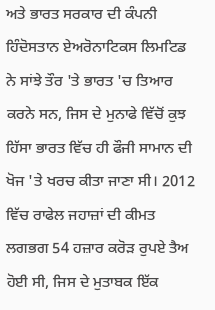ਅਤੇ ਭਾਰਤ ਸਰਕਾਰ ਦੀ ਕੰਪਨੀ ਹਿੰਦੋਸਤਾਨ ਏਅਰੋਨਾਟਿਕਸ ਲਿਮਟਿਡ ਨੇ ਸਾਂਝੇ ਤੌਰ 'ਤੇ ਭਾਰਤ 'ਚ ਤਿਆਰ ਕਰਨੇ ਸਨ, ਜਿਸ ਦੇ ਮੁਨਾਫੇ ਵਿੱਚੋਂ ਕੁਝ ਹਿੱਸਾ ਭਾਰਤ ਵਿੱਚ ਹੀ ਫੌਜੀ ਸਾਮਾਨ ਦੀ ਖੋਜ 'ਤੇ ਖਰਚ ਕੀਤਾ ਜਾਣਾ ਸੀ। 2012 ਵਿੱਚ ਰਾਫੇਲ ਜਹਾਜ਼ਾਂ ਦੀ ਕੀਮਤ ਲਗਭਗ 54 ਹਜ਼ਾਰ ਕਰੋੜ ਰੁਪਏ ਤੈਅ ਹੋਈ ਸੀ, ਜਿਸ ਦੇ ਮੁਤਾਬਕ ਇੱਕ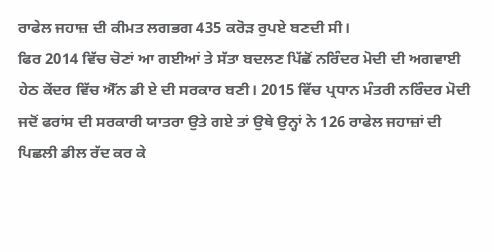ਰਾਫੇਲ ਜਹਾਜ਼ ਦੀ ਕੀਮਤ ਲਗਭਗ 435 ਕਰੋੜ ਰੁਪਏ ਬਣਦੀ ਸੀ।
ਫਿਰ 2014 ਵਿੱਚ ਚੋਣਾਂ ਆ ਗਈਆਂ ਤੇ ਸੱਤਾ ਬਦਲਣ ਪਿੱਛੋਂ ਨਰਿੰਦਰ ਮੋਦੀ ਦੀ ਅਗਵਾਈ ਹੇਠ ਕੇਂਦਰ ਵਿੱਚ ਐੱਨ ਡੀ ਏ ਦੀ ਸਰਕਾਰ ਬਣੀ। 2015 ਵਿੱਚ ਪ੍ਰਧਾਨ ਮੰਤਰੀ ਨਰਿੰਦਰ ਮੋਦੀ ਜਦੋਂ ਫਰਾਂਸ ਦੀ ਸਰਕਾਰੀ ਯਾਤਰਾ ਉਤੇ ਗਏ ਤਾਂ ਉਥੇ ਉਨ੍ਹਾਂ ਨੇ 126 ਰਾਫੇਲ ਜਹਾਜ਼ਾਂ ਦੀ ਪਿਛਲੀ ਡੀਲ ਰੱਦ ਕਰ ਕੇ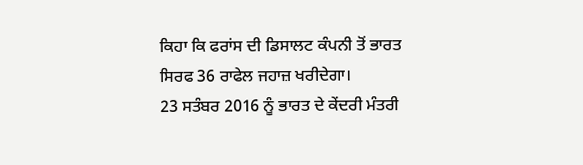ਕਿਹਾ ਕਿ ਫਰਾਂਸ ਦੀ ਡਿਸਾਲਟ ਕੰਪਨੀ ਤੋਂ ਭਾਰਤ ਸਿਰਫ 36 ਰਾਫੇਲ ਜਹਾਜ਼ ਖਰੀਦੇਗਾ।
23 ਸਤੰਬਰ 2016 ਨੂੰ ਭਾਰਤ ਦੇ ਕੇਂਦਰੀ ਮੰਤਰੀ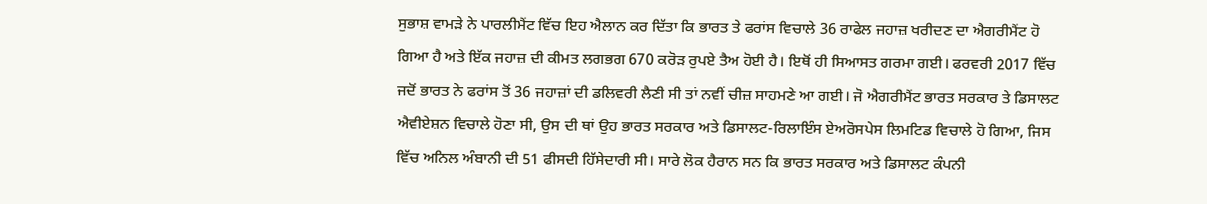ਸੁਭਾਸ਼ ਵਾਮੜੇ ਨੇ ਪਾਰਲੀਮੈਂਟ ਵਿੱਚ ਇਹ ਐਲਾਨ ਕਰ ਦਿੱਤਾ ਕਿ ਭਾਰਤ ਤੇ ਫਰਾਂਸ ਵਿਚਾਲੇ 36 ਰਾਫੇਲ ਜਹਾਜ਼ ਖਰੀਦਣ ਦਾ ਐਗਰੀਮੈਂਟ ਹੋ ਗਿਆ ਹੈ ਅਤੇ ਇੱਕ ਜਹਾਜ਼ ਦੀ ਕੀਮਤ ਲਗਭਗ 670 ਕਰੋੜ ਰੁਪਏ ਤੈਅ ਹੋਈ ਹੈ। ਇਥੋਂ ਹੀ ਸਿਆਸਤ ਗਰਮਾ ਗਈ। ਫਰਵਰੀ 2017 ਵਿੱਚ ਜਦੋਂ ਭਾਰਤ ਨੇ ਫਰਾਂਸ ਤੋਂ 36 ਜਹਾਜ਼ਾਂ ਦੀ ਡਲਿਵਰੀ ਲੈਣੀ ਸੀ ਤਾਂ ਨਵੀਂ ਚੀਜ਼ ਸਾਹਮਣੇ ਆ ਗਈ। ਜੋ ਐਗਰੀਮੈਂਟ ਭਾਰਤ ਸਰਕਾਰ ਤੇ ਡਿਸਾਲਟ ਐਵੀਏਸ਼ਨ ਵਿਚਾਲੇ ਹੋਣਾ ਸੀ, ਉਸ ਦੀ ਥਾਂ ਉਹ ਭਾਰਤ ਸਰਕਾਰ ਅਤੇ ਡਿਸਾਲਟ-ਰਿਲਾਇੰਸ ਏਅਰੋਸਪੇਸ ਲਿਮਟਿਡ ਵਿਚਾਲੇ ਹੋ ਗਿਆ, ਜਿਸ ਵਿੱਚ ਅਨਿਲ ਅੰਬਾਨੀ ਦੀ 51 ਫੀਸਦੀ ਹਿੱਸੇਦਾਰੀ ਸੀ। ਸਾਰੇ ਲੋਕ ਹੈਰਾਨ ਸਨ ਕਿ ਭਾਰਤ ਸਰਕਾਰ ਅਤੇ ਡਿਸਾਲਟ ਕੰਪਨੀ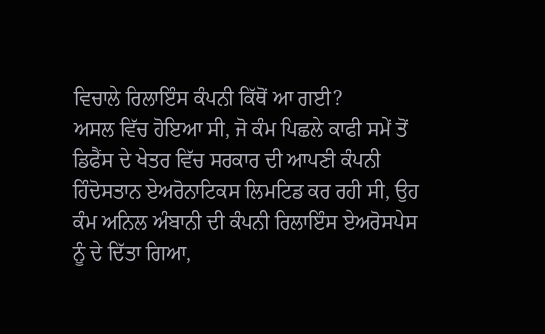ਵਿਚਾਲੇ ਰਿਲਾਇੰਸ ਕੰਪਨੀ ਕਿੱਥੋਂ ਆ ਗਈ?
ਅਸਲ ਵਿੱਚ ਹੋਇਆ ਸੀ, ਜੋ ਕੰਮ ਪਿਛਲੇ ਕਾਫੀ ਸਮੇਂ ਤੋਂ ਡਿਫੈਂਸ ਦੇ ਖੇਤਰ ਵਿੱਚ ਸਰਕਾਰ ਦੀ ਆਪਣੀ ਕੰਪਨੀ ਹਿੰਦੋਸਤਾਨ ਏਅਰੋਨਾਟਿਕਸ ਲਿਮਟਿਡ ਕਰ ਰਹੀ ਸੀ, ਉਹ ਕੰਮ ਅਨਿਲ ਅੰਬਾਨੀ ਦੀ ਕੰਪਨੀ ਰਿਲਾਇੰਸ ਏਅਰੋਸਪੇਸ ਨੂੰ ਦੇ ਦਿੱਤਾ ਗਿਆ,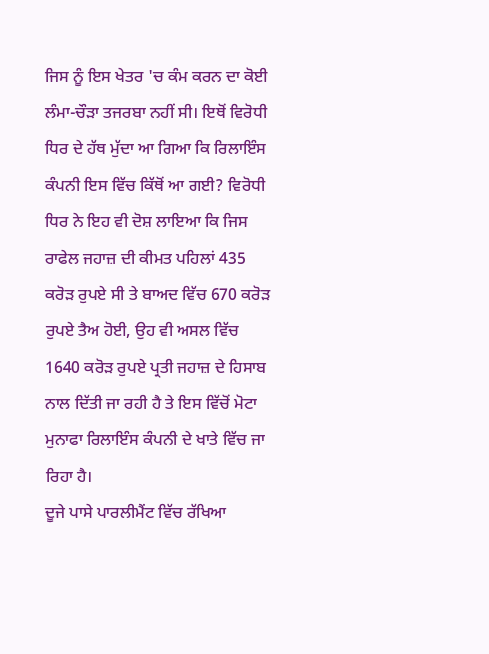ਜਿਸ ਨੂੰ ਇਸ ਖੇਤਰ 'ਚ ਕੰਮ ਕਰਨ ਦਾ ਕੋਈ ਲੰਮਾ-ਚੌੜਾ ਤਜਰਬਾ ਨਹੀਂ ਸੀ। ਇਥੋਂ ਵਿਰੋਧੀ ਧਿਰ ਦੇ ਹੱਥ ਮੁੱਦਾ ਆ ਗਿਆ ਕਿ ਰਿਲਾਇੰਸ ਕੰਪਨੀ ਇਸ ਵਿੱਚ ਕਿੱਥੋਂ ਆ ਗਈ? ਵਿਰੋਧੀ ਧਿਰ ਨੇ ਇਹ ਵੀ ਦੋਸ਼ ਲਾਇਆ ਕਿ ਜਿਸ ਰਾਫੇਲ ਜਹਾਜ਼ ਦੀ ਕੀਮਤ ਪਹਿਲਾਂ 435 ਕਰੋੜ ਰੁਪਏ ਸੀ ਤੇ ਬਾਅਦ ਵਿੱਚ 670 ਕਰੋੜ ਰੁਪਏ ਤੈਅ ਹੋਈ, ਉਹ ਵੀ ਅਸਲ ਵਿੱਚ 1640 ਕਰੋੜ ਰੁਪਏ ਪ੍ਰਤੀ ਜਹਾਜ਼ ਦੇ ਹਿਸਾਬ ਨਾਲ ਦਿੱਤੀ ਜਾ ਰਹੀ ਹੈ ਤੇ ਇਸ ਵਿੱਚੋਂ ਮੋਟਾ ਮੁਨਾਫਾ ਰਿਲਾਇੰਸ ਕੰਪਨੀ ਦੇ ਖਾਤੇ ਵਿੱਚ ਜਾ ਰਿਹਾ ਹੈ।
ਦੂਜੇ ਪਾਸੇ ਪਾਰਲੀਮੈਂਟ ਵਿੱਚ ਰੱਖਿਆ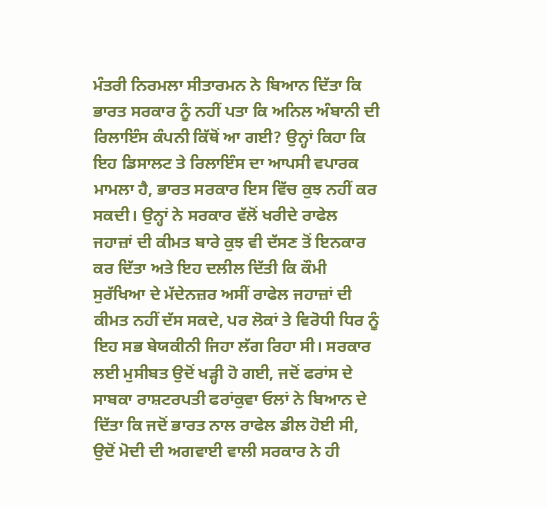ਮੰਤਰੀ ਨਿਰਮਲਾ ਸੀਤਾਰਮਨ ਨੇ ਬਿਆਨ ਦਿੱਤਾ ਕਿ ਭਾਰਤ ਸਰਕਾਰ ਨੂੰ ਨਹੀਂ ਪਤਾ ਕਿ ਅਨਿਲ ਅੰਬਾਨੀ ਦੀ ਰਿਲਾਇੰਸ ਕੰਪਨੀ ਕਿੱਥੋਂ ਆ ਗਈ? ਉਨ੍ਹਾਂ ਕਿਹਾ ਕਿ ਇਹ ਡਿਸਾਲਟ ਤੇ ਰਿਲਾਇੰਸ ਦਾ ਆਪਸੀ ਵਪਾਰਕ ਮਾਮਲਾ ਹੈ, ਭਾਰਤ ਸਰਕਾਰ ਇਸ ਵਿੱਚ ਕੁਝ ਨਹੀਂ ਕਰ ਸਕਦੀ। ਉਨ੍ਹਾਂ ਨੇ ਸਰਕਾਰ ਵੱਲੋਂ ਖਰੀਦੇ ਰਾਫੇਲ ਜਹਾਜ਼ਾਂ ਦੀ ਕੀਮਤ ਬਾਰੇ ਕੁਝ ਵੀ ਦੱਸਣ ਤੋਂ ਇਨਕਾਰ ਕਰ ਦਿੱਤਾ ਅਤੇ ਇਹ ਦਲੀਲ ਦਿੱਤੀ ਕਿ ਕੌਮੀ ਸੁਰੱਖਿਆ ਦੇ ਮੱਦੇਨਜ਼ਰ ਅਸੀਂ ਰਾਫੇਲ ਜਹਾਜ਼ਾਂ ਦੀ ਕੀਮਤ ਨਹੀਂ ਦੱਸ ਸਕਦੇ, ਪਰ ਲੋਕਾਂ ਤੇ ਵਿਰੋਧੀ ਧਿਰ ਨੂੰ ਇਹ ਸਭ ਬੇਯਕੀਨੀ ਜਿਹਾ ਲੱਗ ਰਿਹਾ ਸੀ। ਸਰਕਾਰ ਲਈ ਮੁਸੀਬਤ ਉਦੋਂ ਖੜ੍ਹੀ ਹੋ ਗਈ, ਜਦੋਂ ਫਰਾਂਸ ਦੇ ਸਾਬਕਾ ਰਾਸ਼ਟਰਪਤੀ ਫਰਾਂਕੁਵਾ ਓਲਾਂ ਨੇ ਬਿਆਨ ਦੇ ਦਿੱਤਾ ਕਿ ਜਦੋਂ ਭਾਰਤ ਨਾਲ ਰਾਫੇਲ ਡੀਲ ਹੋਈ ਸੀ, ਉਦੋਂ ਮੋਦੀ ਦੀ ਅਗਵਾਈ ਵਾਲੀ ਸਰਕਾਰ ਨੇ ਹੀ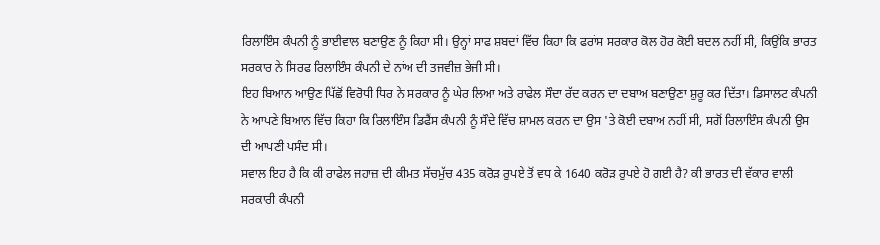ਰਿਲਾਇੰਸ ਕੰਪਨੀ ਨੂੰ ਭਾਈਵਾਲ ਬਣਾਉਣ ਨੂੰ ਕਿਹਾ ਸੀ। ਉਨ੍ਹਾਂ ਸਾਫ ਸ਼ਬਦਾਂ ਵਿੱਚ ਕਿਹਾ ਕਿ ਫਰਾਂਸ ਸਰਕਾਰ ਕੋਲ ਹੋਰ ਕੋਈ ਬਦਲ ਨਹੀਂ ਸੀ, ਕਿਉਂਕਿ ਭਾਰਤ ਸਰਕਾਰ ਨੇ ਸਿਰਫ ਰਿਲਾਇੰਸ ਕੰਪਨੀ ਦੇ ਨਾਂਅ ਦੀ ਤਜਵੀਜ਼ ਭੇਜੀ ਸੀ।
ਇਹ ਬਿਆਨ ਆਉਣ ਪਿੱਛੋਂ ਵਿਰੋਧੀ ਧਿਰ ਨੇ ਸਰਕਾਰ ਨੂੰ ਘੇਰ ਲਿਆ ਅਤੇ ਰਾਫੇਲ ਸੌਦਾ ਰੱਦ ਕਰਨ ਦਾ ਦਬਾਅ ਬਣਾਉਣਾ ਸ਼ੁਰੂ ਕਰ ਦਿੱਤਾ। ਡਿਸਾਲਟ ਕੰਪਨੀ ਨੇ ਆਪਣੇ ਬਿਆਨ ਵਿੱਚ ਕਿਹਾ ਕਿ ਰਿਲਾਇੰਸ ਡਿਫੈਂਸ ਕੰਪਨੀ ਨੂੰ ਸੌਦੇ ਵਿੱਚ ਸ਼ਾਮਲ ਕਰਨ ਦਾ ਉਸ 'ਤੇ ਕੋਈ ਦਬਾਅ ਨਹੀਂ ਸੀ, ਸਗੋਂ ਰਿਲਾਇੰਸ ਕੰਪਨੀ ਉਸ ਦੀ ਆਪਣੀ ਪਸੰਦ ਸੀ।
ਸਵਾਲ ਇਹ ਹੈ ਕਿ ਕੀ ਰਾਫੇਲ ਜਹਾਜ਼ ਦੀ ਕੀਮਤ ਸੱਚਮੁੱਚ 435 ਕਰੋੜ ਰੁਪਏ ਤੋਂ ਵਧ ਕੇ 1640 ਕਰੋੜ ਰੁਪਏ ਹੋ ਗਈ ਹੈ? ਕੀ ਭਾਰਤ ਦੀ ਵੱਕਾਰ ਵਾਲੀ ਸਰਕਾਰੀ ਕੰਪਨੀ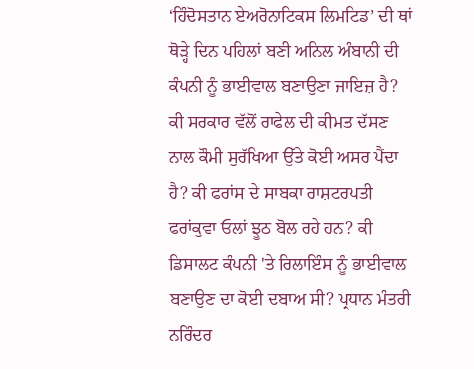‘ਹਿੰਦੋਸਤਾਨ ਏਅਰੋਨਾਟਿਕਸ ਲਿਮਟਿਡ’ ਦੀ ਥਾਂ ਥੋੜ੍ਹੇ ਦਿਨ ਪਹਿਲਾਂ ਬਣੀ ਅਨਿਲ ਅੰਬਾਨੀ ਦੀ ਕੰਪਨੀ ਨੂੰ ਭਾਈਵਾਲ ਬਣਾਉਣਾ ਜਾਇਜ਼ ਹੈ? ਕੀ ਸਰਕਾਰ ਵੱਲੋਂ ਰਾਫੇਲ ਦੀ ਕੀਮਤ ਦੱਸਣ ਨਾਲ ਕੌਮੀ ਸੁਰੱਖਿਆ ਉੱਤੇ ਕੋਈ ਅਸਰ ਪੈਂਦਾ ਹੈ? ਕੀ ਫਰਾਂਸ ਦੇ ਸਾਬਕਾ ਰਾਸ਼ਟਰਪਤੀ ਫਰਾਂਕੁਵਾ ਓਲਾਂ ਝੂਠ ਬੋਲ ਰਹੇ ਹਨ? ਕੀ ਡਿਸਾਲਟ ਕੰਪਨੀ 'ਤੇ ਰਿਲਾਇੰਸ ਨੂੰ ਭਾਈਵਾਲ ਬਣਾਉਣ ਦਾ ਕੋਈ ਦਬਾਅ ਸੀ? ਪ੍ਰਧਾਨ ਮੰਤਰੀ ਨਰਿੰਦਰ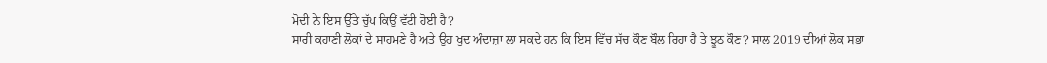ਮੋਦੀ ਨੇ ਇਸ ਉੱਤੇ ਚੁੱਪ ਕਿਉਂ ਵੱਟੀ ਹੋਈ ਹੈ?
ਸਾਰੀ ਕਹਾਣੀ ਲੋਕਾਂ ਦੇ ਸਾਹਮਣੇ ਹੈ ਅਤੇ ਉਹ ਖੁਦ ਅੰਦਾਜ਼ਾ ਲਾ ਸਕਦੇ ਹਨ ਕਿ ਇਸ ਵਿੱਚ ਸੱਚ ਕੌਣ ਬੌਲ ਰਿਹਾ ਹੈ ਤੇ ਝੂਠ ਕੌਣ? ਸਾਲ 2019 ਦੀਆਂ ਲੋਕ ਸਭਾ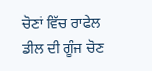ਚੋਣਾਂ ਵਿੱਚ ਰਾਫੇਲ ਡੀਲ ਦੀ ਗੂੰਜ ਚੋਣ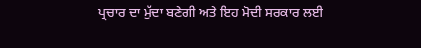ਪ੍ਰਚਾਰ ਦਾ ਮੁੱਦਾ ਬਣੇਗੀ ਅਤੇ ਇਹ ਮੋਦੀ ਸਰਕਾਰ ਲਈ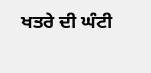ਖਤਰੇ ਦੀ ਘੰਟੀ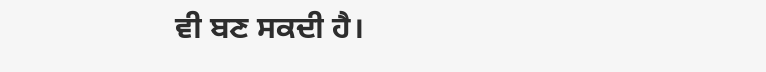ਵੀ ਬਣ ਸਕਦੀ ਹੈ।